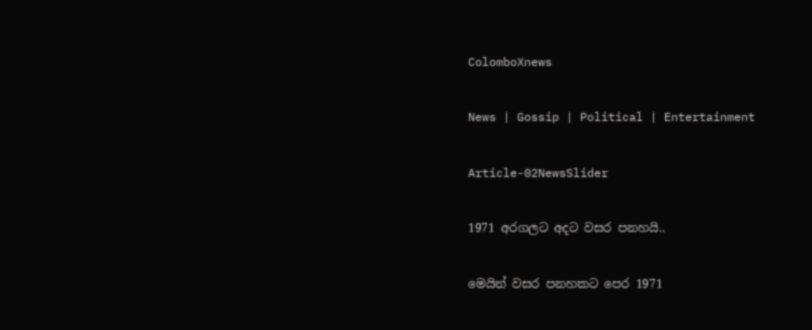ColomboXnews

News | Gossip | Political | Entertainment

Article-02NewsSlider

1971 අරගලට අදට වසර පනහයි..

මෙයින් වසර පනහකට පෙර 1971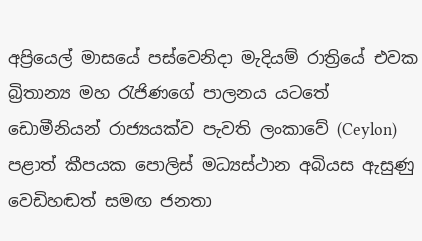අප්‍රියෙල් මාසයේ පස්වෙනිදා මැදියම් රාත්‍රියේ එවක බ්‍රිතාන්‍ය මහ රැජිණගේ පාලනය යටතේ ඩොමීනියන් රාජ්‍යයක්ව පැවති ලංකාවේ (Ceylon) පළාත් කීපයක පොලිස් මධ්‍යස්ථාන අබියස ඇසුණු වෙඩිහඬත් සමඟ ජනතා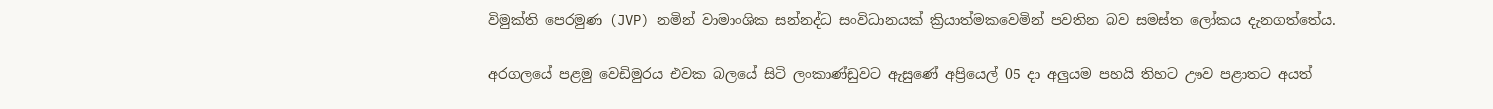විමුක්ති පෙරමුණ (JVP) නමින් වාමාංශික සන්නද්ධ සංවිධානයක් ක්‍රියාත්මකවෙමින් පවතින බව සමස්ත ලෝකය දැනගත්තේය.

අරගලයේ පළමු වෙඩිමුරය එවක බලයේ සිටි ලංකාණ්ඩුවට ඇසුණේ අප්‍රියෙල් 05 දා අලුයම පහයි තිහට ඌව පළාතට අයත්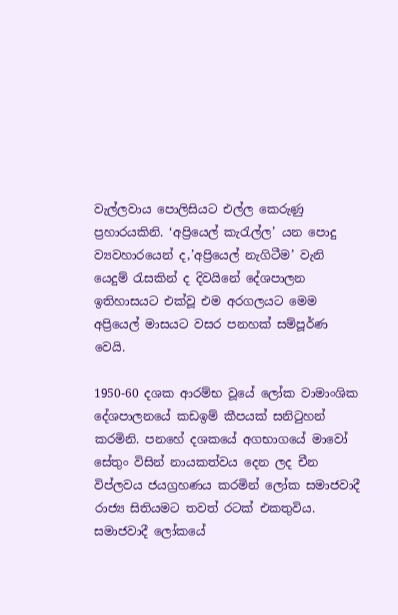වැල්ලවාය පොලිසියට එල්ල කෙරුණු ප්‍රහාරයකිනි. ‘අප්‍රියෙල් කැරැල්ල’ යන පොදු ව්‍යවහාරයෙන් ද,’අප්‍රියෙල් නැගිටීම’ වැනි යෙදුම් රැසකින් ද දිවයිනේ දේශපාලන ඉතිහාසයට එක්වූ එම අරගලයට මෙම අප්‍රියෙල් මාසයට වසර පනහක් සම්පූර්ණ වෙයි.

1950-60 දශක ආරම්භ වූයේ ලෝක වාමාංශික දේශපාලනයේ කඩඉම් කීපයක් සනිටුහන් කරමිනි. පනහේ දශකයේ අගභාගයේ මාවෝ සේතුං විසින් නායකත්වය දෙන ලද චීන විප්ලවය ජයග්‍රහණය කරමින් ලෝක සමාජවාදී රාජ්‍ය සිතියමට තවත් රටක් එකතුවිය. සමාජවාදී ලෝකයේ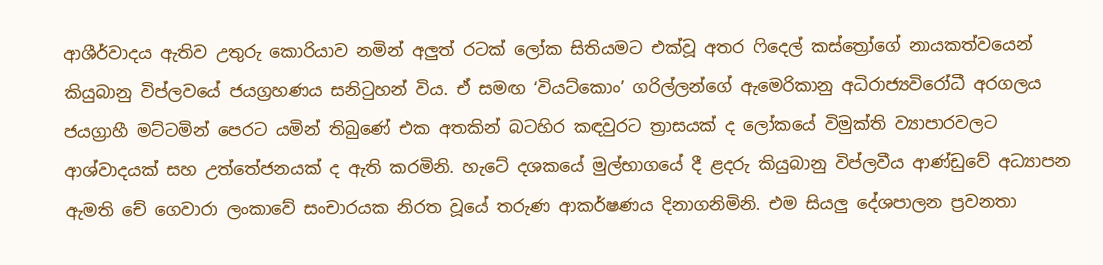ආශීර්වාදය ඇතිව උතුරු කොරියාව නමින් අලුත් රටක් ලෝක සිතියමට එක්වූ අතර ෆිදෙල් කස්ත්‍රෝගේ නායකත්වයෙන් කියුබානු විප්ලවයේ ජයග්‍රහණය සනිටුහන් විය. ඒ සමඟ ‘වියට්කොං’ ගරිල්ලන්ගේ ඇමෙරිකානු අධිරාජ්‍යවිරෝධී අරගලය ජයග්‍රාහී මට්ටමින් පෙරට යමින් තිබුණේ එක අතකින් බටහිර කඳවුරට ත්‍රාසයක් ද ලෝකයේ විමුක්ති ව්‍යාපාරවලට ආශ්වාදයක් සහ උත්තේජනයක් ද ඇති කරමිනි. හැටේ දශකයේ මුල්භාගයේ දී ළදරු කියුබානු විප්ලවීය ආණ්ඩුවේ අධ්‍යාපන ඇමති චේ ගෙවාරා ලංකාවේ සංචාරයක නිරත වූයේ තරුණ ආකර්ෂණය දිනාගනිමිනි. එම සියලු දේශපාලන ප්‍රවනතා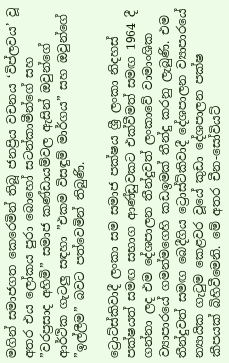මගින් සමාජගත කෙරෙමින් තිබූ ජනප්‍රිය වචනය ‘විප්ලවය’ වූ අතර එය ලෝකය පුරා බොහෝ සටන්කාමීන්ගේ සහ ”වරප්‍රසාද අහිමි” සමාජ කණ්ඩායම්වල ඇසින් ඔවුන්ගේ ආර්ථික ගැටලු සඳහා ”එකම විසඳුම් මාර්ගය” සහ ඔවුන්ගේ ”ඉල්ලීම” බවට පත්වෙමින් තිබුණි.

ට්‍රොට්ස්කිවාදී ලංකා සම සමාජ පක්ෂය ශ්‍රී ලංකා නිදහස් පක්ෂයත් සමඟ සභාග ආණ්ඩුවකට එක්වීමත් සමඟ 1964 දී ගන්නා ලද එම දේශපාලන තීන්දුවත් ලංකාවේ වාමාංශික ව්‍යාපාරයේ ගමන්මගෙහි කඩඉමක් තීන්දු කරනු ලැබුණි. එම තීන්දුවත් සමඟ බෙදීගිය ට්‍රොස්ට්කිවාදී දේශපාලන ව්‍යාපාරයේ න්‍යායික ගැටුම කෙළවර වූයේ කුඩා දේශපාලන පක්ෂ කීපයක් බිහිවීමෙනි. මේ අතර චීන-සෝවියට්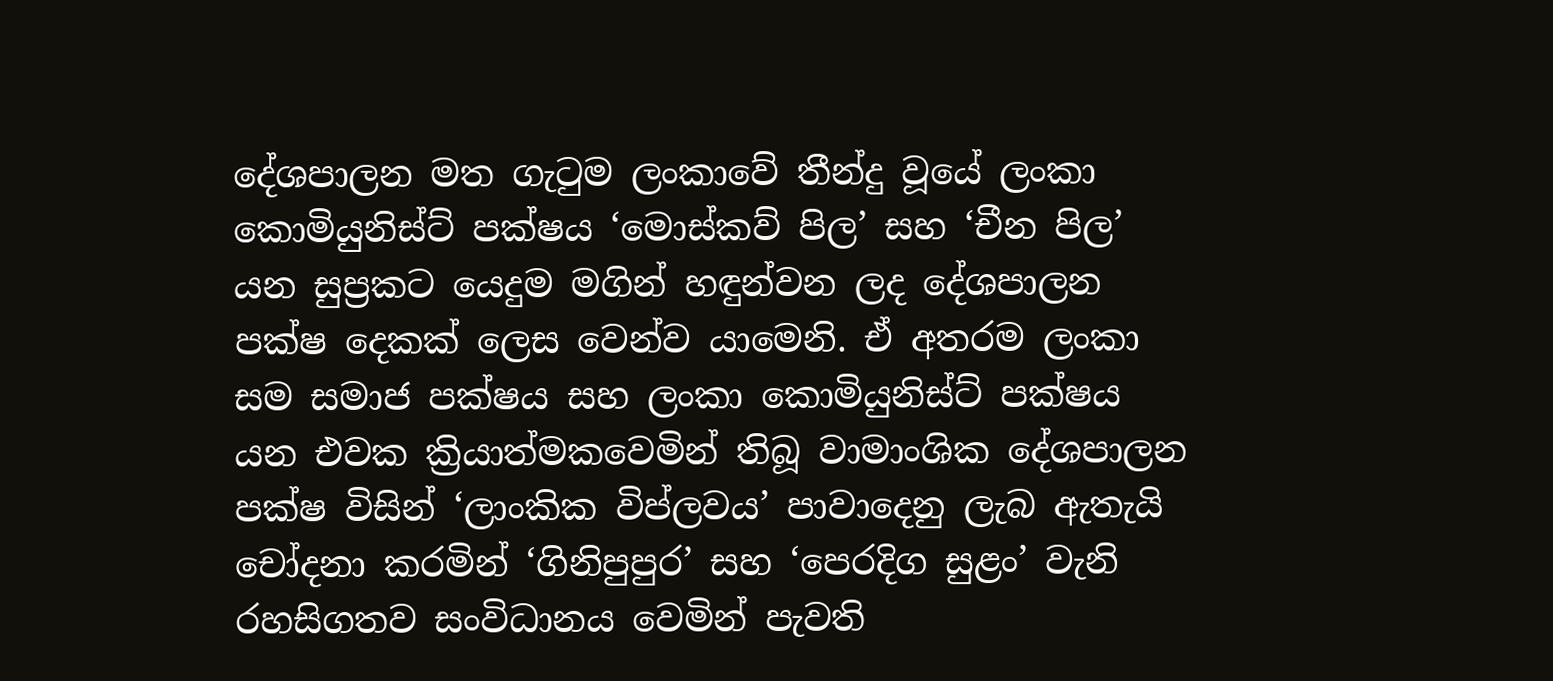දේශපාලන මත ගැටුම ලංකාවේ තීන්දු වූයේ ලංකා කොමියුනිස්ට් පක්ෂය ‘මොස්කව් පිල’ සහ ‘චීන පිල’ යන සුප්‍රකට යෙදුම මගින් හඳුන්වන ලද දේශපාලන පක්ෂ දෙකක් ලෙස වෙන්ව යාමෙනි. ඒ අතරම ලංකා සම සමාජ පක්ෂය සහ ලංකා කොමියුනිස්ට් පක්ෂය යන එවක ක්‍රියාත්මකවෙමින් තිබූ වාමාංශික දේශපාලන පක්ෂ විසින් ‘ලාංකික විප්ලවය’ පාවාදෙනු ලැබ ඇතැයි චෝදනා කරමින් ‘ගිනිපුපුර’ සහ ‘පෙරදිග සුළං’ වැනි රහසිගතව සංවිධානය වෙමින් පැවති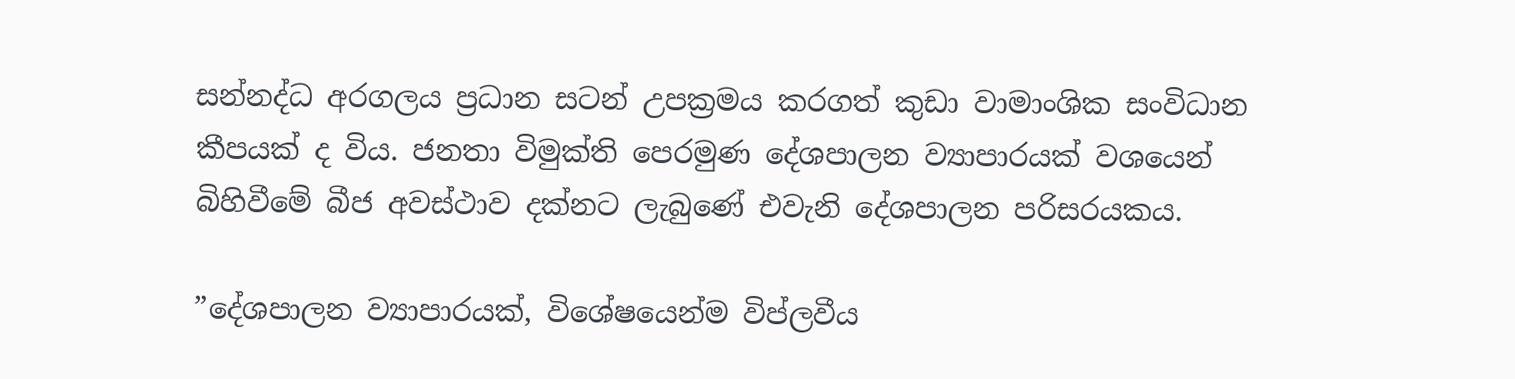සන්නද්ධ අරගලය ප්‍රධාන සටන් උපක්‍රමය කරගත් කුඩා වාමාංශික සංවිධාන කීපයක් ද විය. ජනතා විමුක්ති පෙරමුණ දේශපාලන ව්‍යාපාරයක් වශයෙන් බිහිවීමේ බීජ අවස්ථාව දක්නට ලැබුණේ එවැනි දේශපාලන පරිසරයකය.

”දේශපාලන ව්‍යාපාරයක්, විශේෂයෙන්ම විප්ලවීය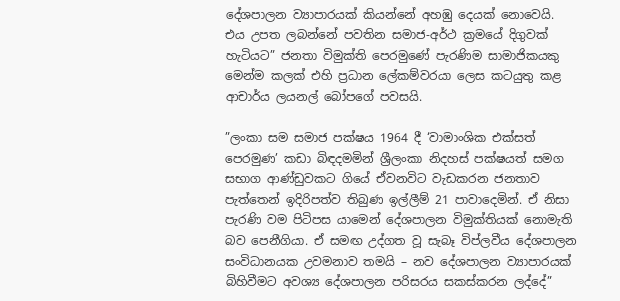දේශපාලන ව්‍යාපාරයක් කියන්නේ අහඹු දෙයක් නොවෙයි. එය උපත ලබන්නේ පවතින සමාජ-අර්ථ ක්‍රමයේ දිගුවක් හැටියට” ජනතා විමුක්ති පෙරමුණේ පැරණිම සාමාජිකයකු මෙන්ම කලක් එහි ප්‍රධාන ලේකම්වරයා ලෙස කටයුතු කළ ආචාර්ය ලයනල් බෝපගේ පවසයි.

”ලංකා සම සමාජ පක්ෂය 1964 දී ‘වාමාංශික එක්සත් පෙරමුණ’ කඩා බිඳදමමින් ශ්‍රීලංකා නිදහස් පක්ෂයත් සමග සභාග ආණ්ඩුවකට ගියේ ඒවනවිට වැඩකරන ජනතාව පැත්තෙන් ඉදිරිපත්ව තිබුණ ඉල්ලීම් 21 පාවාදෙමින්. ඒ නිසා පැරණි වම පිටිපස යාමෙන් දේශපාලන විමුක්තියක් නොමැති බව පෙනීගියා. ඒ සමඟ උද්ගත වූ සැබෑ විප්ලවීය දේශපාලන සංවිධානයක උවමනාව තමයි – නව දේශපාලන ව්‍යාපාරයක් බිහිවීමට අවශ්‍ය දේශපාලන පරිසරය සකස්කරන ලද්දේ”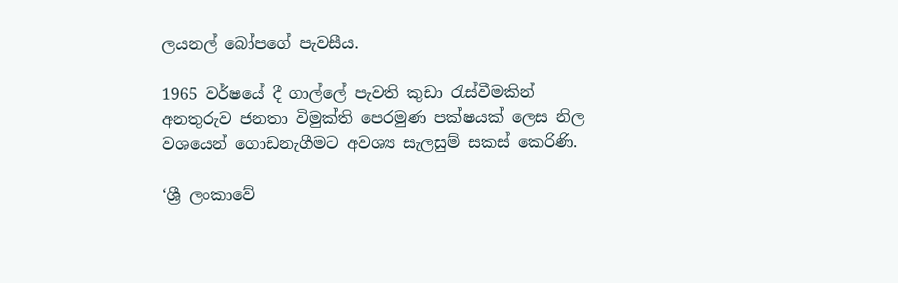ලයනල් බෝපගේ පැවසීය.

1965 වර්ෂයේ දී ගාල්ලේ පැවති කුඩා රැස්වීමකින් අනතුරුව ජනතා විමුක්ති පෙරමුණ පක්ෂයක් ලෙස නිල වශයෙන් ගොඩනැගීමට අවශ්‍ය සැලසුම් සකස් කෙරිණි.

‘ශ්‍රී ලංකාවේ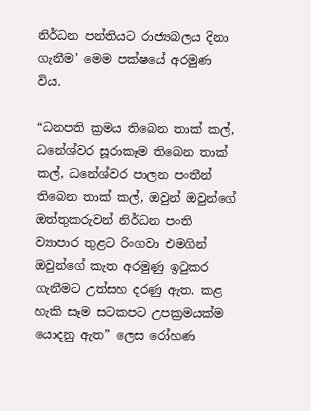නිර්ධන පන්තියට රාජ්‍යබලය දිනා ගැනීම’ මෙම පක්ෂයේ අරමුණ විය.

“ධනපති ක්‍රමය තිබෙන තාක් කල්, ධනේශ්වර සූරාකෑම තිබෙන තාක් කල්, ධනේශ්වර පාලන පංතීන් තිබෙන තාක් කල්, ඔවුන් ඔවුන්ගේ ඔත්තුකරුවන් නිර්ධන පංති ව්‍යාපාර තුළට රිංගවා එමගින් ඔවුන්ගේ කැත අරමුණු ඉටුකර ගැනීමට උත්සහ දරණු ඇත. කළ හැකි සෑම සටකපට උපක්‍රමයක්ම යොදනු ඇත” ලෙස රෝහණ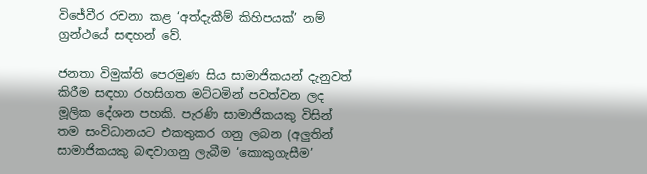විජේවීර රචනා කළ ‘අත්දැකීම් කිහිපයක්’ නම් ග්‍රන්ථයේ සඳහන් වේ.

ජනතා විමුක්ති පෙරමුණ සිය සාමාජිකයන් දැනුවත් කිරීම සඳහා රහසිගත මට්ටමින් පවත්වන ලද මූලික දේශන පහකි. පැරණි සාමාජිකයකු විසින් තම සංවිධානයට එකතුකර ගනු ලබන (අලුතින් සාමාජිකයකු බඳවාගනු ලැබීම ‘කොකුගැසීම’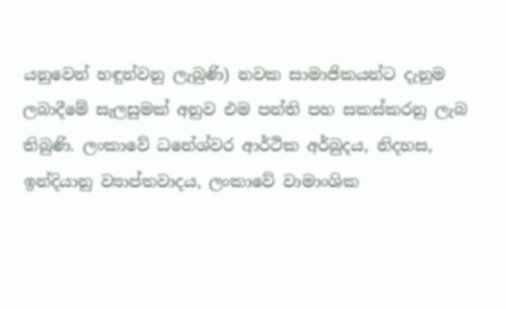යනුවෙන් හඳුන්වනු ලැබුණි) නවක සාමාජිකයන්ට දැනුම ලබාදීමේ සැලසුමක් අනුව එම පන්ති පහ සකස්කරනු ලැබ තිබුණි. ලංකාවේ ධනේශ්වර ආර්ථික අර්බුදය, නිදහස, ඉන්දියානු ව්‍යාප්තවාදය, ලංකාවේ වාමාංශික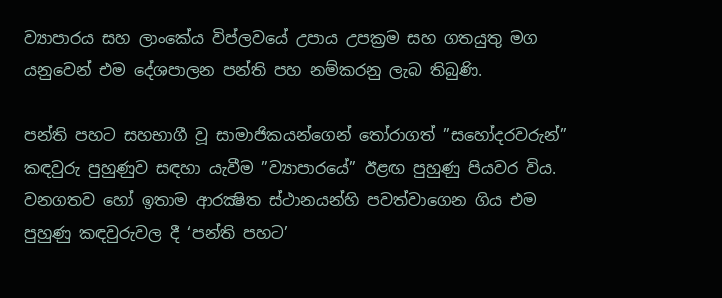ව්‍යාපාරය සහ ලාංකේය විප්ලවයේ උපාය උපක්‍රම සහ ගතයුතු මග යනුවෙන් එම දේශපාලන පන්ති පහ නම්කරනු ලැබ තිබුණි.

පන්ති පහට සහභාගී වූ සාමාජිකයන්ගෙන් තෝරාගත් ”සහෝදරවරුන්” කඳවුරු පුහුණුව සඳහා යැවීම ”ව්‍යාපාරයේ” ඊළඟ පුහුණු පියවර විය. වනගතව හෝ ඉතාම ආරක්‍ෂිත ස්ථානයන්හි පවත්වාගෙන ගිය එම පුහුණු කඳවුරුවල දී ‘පන්ති පහට’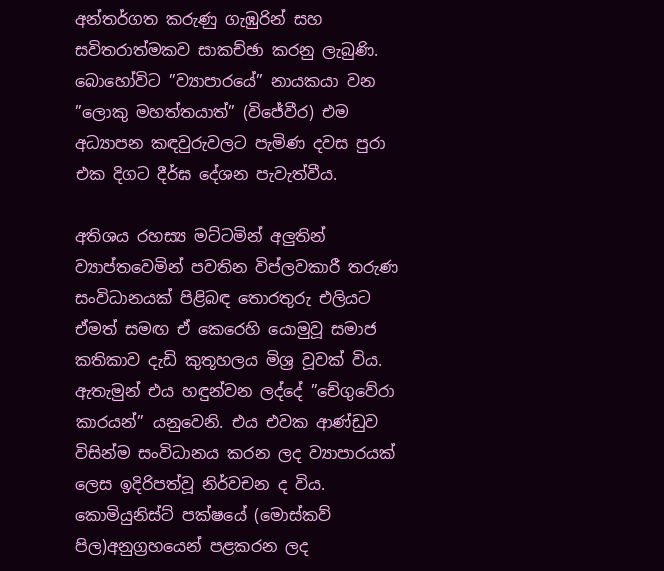අන්තර්ගත කරුණු ගැඹුරින් සහ සවිතරාත්මකව සාකච්ඡා කරනු ලැබුණි. බොහෝවිට ”ව්‍යාපාරයේ” නායකයා වන ”ලොකු මහත්තයාත්” (විජේවීර) එම අධ්‍යාපන කඳවුරුවලට පැමිණ දවස පුරා එක දිගට දීර්ඝ දේශන පැවැත්වීය.

අතිශය රහස්‍ය මට්ටමින් අලුතින් ව්‍යාප්තවෙමින් පවතින විප්ලවකාරී තරුණ සංවිධානයක් පිළිබඳ තොරතුරු එලියට ඒමත් සමඟ ඒ කෙරෙහි යොමුවූ සමාජ කතිකාව දැඩි කුතූහලය මිශ්‍ර වූවක් විය. ඇතැමුන් එය හඳුන්වන ලද්දේ ”චේගුවේරා කාරයන්” යනුවෙනි. එය එවක ආණ්ඩුව විසින්ම සංවිධානය කරන ලද ව්‍යාපාරයක් ලෙස ඉදිරිපත්වූ නිර්වචන ද විය. කොමියුනිස්ට් පක්ෂයේ (මොස්කව් පිල)අනුග්‍රහයෙන් පළකරන ලද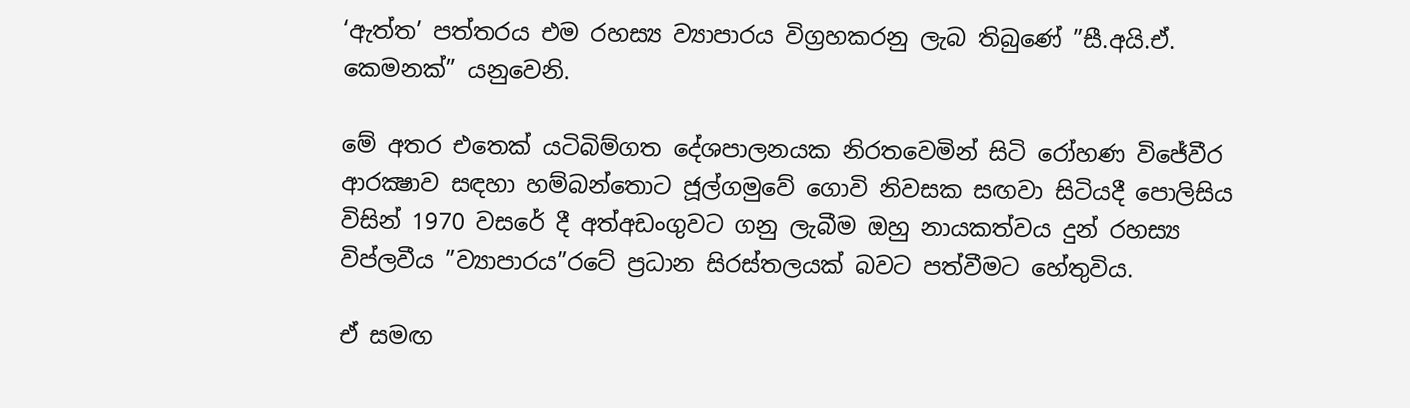‘ඇත්ත’ පත්තරය එම රහස්‍ය ව්‍යාපාරය විග්‍රහකරනු ලැබ තිබුණේ ”සී.අයි.ඒ. කෙමනක්” යනුවෙනි.

මේ අතර එතෙක් යටිබිම්ගත දේශපාලනයක නිරතවෙමින් සිටි රෝහණ විජේවීර ආරක්‍ෂාව සඳහා හම්බන්තොට ජූල්ගමුවේ ගොවි නිවසක සඟවා සිටියදී පොලිසිය විසින් 1970 වසරේ දී අත්අඩංගුවට ගනු ලැබීම ඔහු නායකත්වය දුන් රහස්‍ය විප්ලවීය ”ව්‍යාපාරය”රටේ ප්‍රධාන සිරස්තලයක් බවට පත්වීමට හේතුවිය.

ඒ සමඟ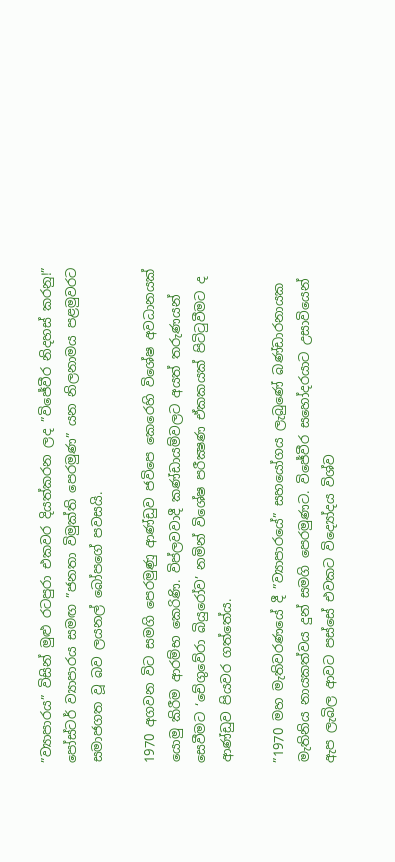”ව්‍යාපාරය” විසින් මුළු රටපුරා එකවර දියත්කරන ලද ”විජේවීර නිදහස් කරනු!” පෝස්ටර් ව්‍යාපාරය සමඟ ”ජනතා විමුක්ති පෙරමුණ” යන නිලනාමය පළමුවරට සමාජගත වූ බව ලයනල් බෝපගේ පවසයි.

1970 අගවන විට සමගි පෙරමුණු ආණ්ඩුව ජවිපෙ කෙරෙහි විශේෂ අවධානයක් යොමු කිරීම ආරම්භ කෙරිණි. විප්ලවවාදී කණ්ඩායම්වලට අයත් තරුණයන් සෙවීමට ‘චේගුවේරා බියුරෝව’ නමින් විශේෂ පරීක්‍ෂණ ඒකකයක් පිටිටුවීමට ද ආණ්ඩුව පියවර ගත්තේය.

”1970 මහ මැතිවරණයේ දී ”ව්‍යාපාරයේ” සහයෝගය ලැබුණේ බණ්ඩාරනායක මැතිනිය නායකත්වය දුන් සමගි පෙරමුණට. විජේවීර සහෝදරයාට උසාවියෙන් ඇප ලැබිල ආවට පස්සේ එවකට විද්‍යෝදය විශ්ව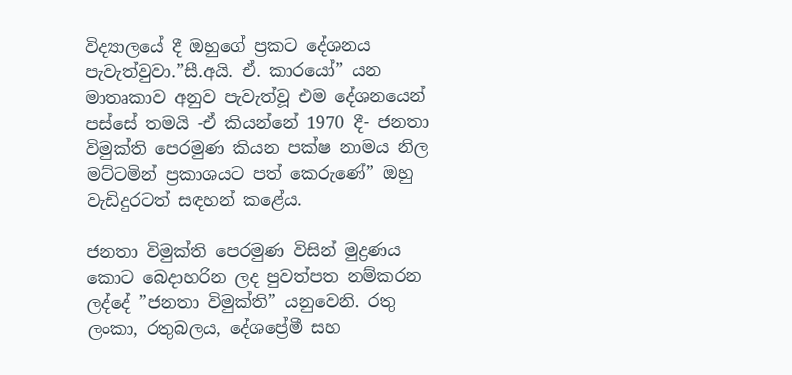විද්‍යාලයේ දී ඔහුගේ ප්‍රකට දේශනය පැවැත්වුවා.”සී.අයි. ඒ. කාරයෝ” යන මාතෘකාව අනුව පැවැත්වූ එම දේශනයෙන් පස්සේ තමයි -ඒ කියන්නේ 1970 දී- ජනතා විමුක්ති පෙරමුණ කියන පක්ෂ නාමය නිල මට්ටමින් ප්‍රකාශයට පත් කෙරුණේ” ඔහු වැඩිදුරටත් සඳහන් කළේය.

ජනතා විමුක්ති පෙරමුණ විසින් මුද්‍රණය කොට බෙදාහරින ලද පුවත්පත නම්කරන ලද්දේ ”ජනතා විමුක්ති” යනුවෙනි. රතු ලංකා, රතුබලය, දේශප්‍රේමී සහ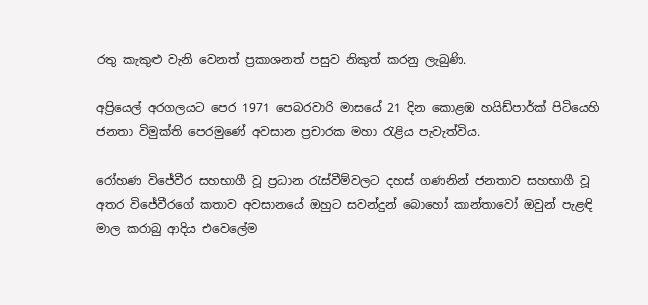රතු කැකුළු වැනි වෙනත් ප්‍රකාශනත් පසුව නිකුත් කරනු ලැබුණි.

අප්‍රියෙල් අරගලයට පෙර 1971 පෙබරවාරි මාසයේ 21 දින කොළඹ හයිඩ්පාර්ක් පිටියෙහි ජනතා විමුක්ති පෙරමුණේ අවසාන ප්‍රචාරක මහා රැළිය පැවැත්විය.

රෝහණ විජේවීර සහභාගී වූ ප්‍රධාන රැස්වීම්වලට දහස් ගණනින් ජනතාව සහභාගී වූ අතර විජේවීරගේ කතාව අවසානයේ ඔහුට සවන්දුන් බොහෝ කාන්තාවෝ ඔවුන් පැළඳි මාල කරාබු ආදිය එවෙලේම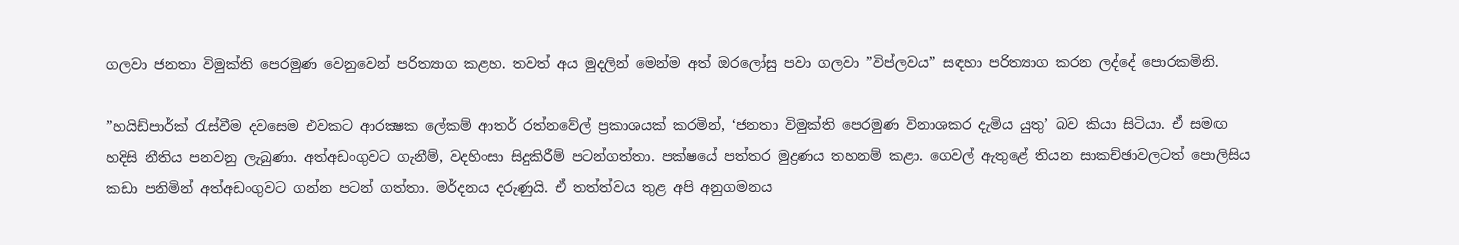ගලවා ජනතා විමුක්ති පෙරමුණ වෙනුවෙන් පරිත්‍යාග කළහ. තවත් අය මුදලින් මෙන්ම අත් ඔරලෝසු පවා ගලවා ”විප්ලවය” සඳහා පරිත්‍යාග කරන ලද්දේ පොරකමිනි.

”හයිඩ්පාර්ක් රැස්වීම දවසෙම එවකට ආරක්‍ෂක ලේකම් ආතර් රත්නවේල් ප්‍රකාශයක් කරමින්, ‘ජනතා විමුක්ති පෙරමුණ විනාශකර දැමිය යුතු’ බව කියා සිටියා. ඒ සමඟ හදිසි නීතිය පනවනු ලැබුණා. අත්අඩංගුවට ගැනීම්, වදහිංසා සිදුකිරීම් පටන්ගත්තා. පක්ෂයේ පත්තර මුද්‍රණය තහනම් කළා. ගෙවල් ඇතුළේ තියන සාකච්ඡාවලටත් පොලිසිය කඩා පනිමින් අත්අඩංගුවට ගන්න පටන් ගත්තා. මර්දනය දරුණුයි. ඒ තත්ත්වය තුළ අපි අනුගමනය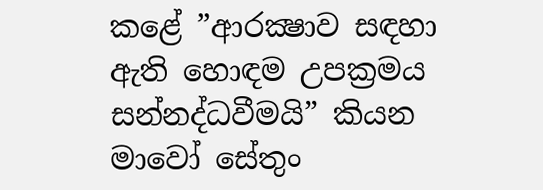කළේ ”ආරක්‍ෂාව සඳහා ඇති හොඳම උපක්‍රමය සන්නද්ධවීමයි” කියන මාවෝ සේතුං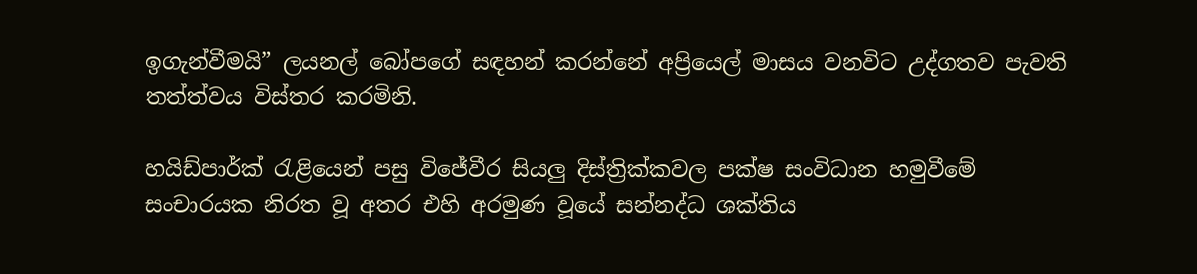ඉගැන්වීමයි” ලයනල් බෝපගේ සඳහන් කරන්නේ අප්‍රියෙල් මාසය වනවිට උද්ගතව පැවති තත්ත්වය විස්තර කරමිනි.

හයිඩ්පාර්ක් රැළියෙන් පසු විජේවීර සියලු දිස්ත්‍රික්කවල පක්ෂ සංවිධාන හමුවීමේ සංචාරයක නිරත වූ අතර එහි අරමුණ වූයේ සන්නද්ධ ශක්තිය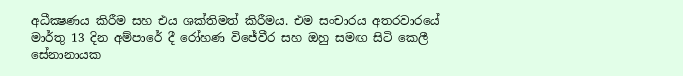අධීක්‍ෂණය කිරීම සහ එය ශක්තිමත් කිරීමය. එම සංචාරය අතරවාරයේ මාර්තු 13 දින අම්පාරේ දී රෝහණ විජේවීර සහ ඔහු සමඟ සිටි කෙලී සේනානායක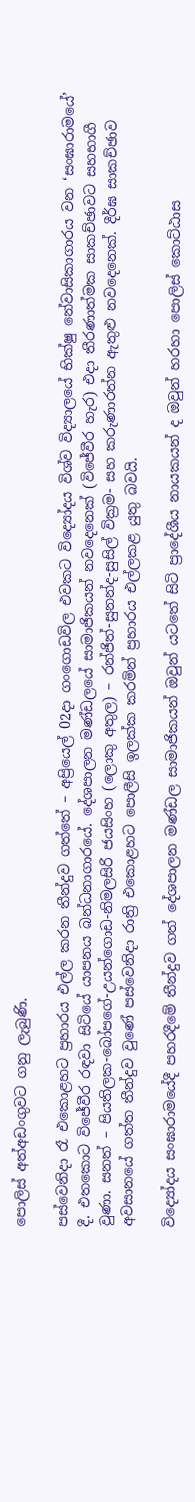පොලිස් අත්අඩංගුවට ගනු ලැබුණි.

පස්වෙනිදා රෑ එකොළහට ප්‍රහාරය එල්ල කරන තීන්දුව ගත්තේ – අප්‍රියෙල් 02දා ගංගොඩවිල එවකට විද්‍යෝදය විශ්ව විද්‍යාලයේ භික්ෂු නේවාසිකාගාරය වන ‘සංඝාරාමයේ’ දී. එතකොට විජේවීර රඳවා සිටියේ යාපනය බන්ධනාගාරයේ. දේශපාලන මණ්ඩලයේ සාමාජිකයන් නවදෙනෙක් (විජේවීර හැර) එදා තීරණාත්මක සාකච්ඡාවට සහභාගී වුණා. සනත් – පියතිලක-බෝපගේ-උයන්ගොඩ-නිමලසිරි ජයසිංහ (ලොකු අතුල) – රන්ජිත්-සුනන්ද-සුසිල් වික්‍රම- සහ කරුණාරත්න ඇතුළු නවදෙනෙක්. දීර්ඝ සාකච්ඡාව අවසානයේ ගත්ත තීන්දුව වුණේ පස්වෙනිදා රාත්‍රි එකොළහට පොලීසි ඉලක්ක කරමින් ප්‍රහාරය එල්ලකළ යුතු බවයි.

විද්‍යෝදය සංඝාරාමයේදී පහරදීමේ තීන්දුව ගත් දේශපාලන මණ්ඩල සාමාජිකයන් ඔවුන් යටතේ සිටි ප්‍රාදේශීය නායකයන් ද ඔවුන් හරහා පොලිස් කොට්ඨාස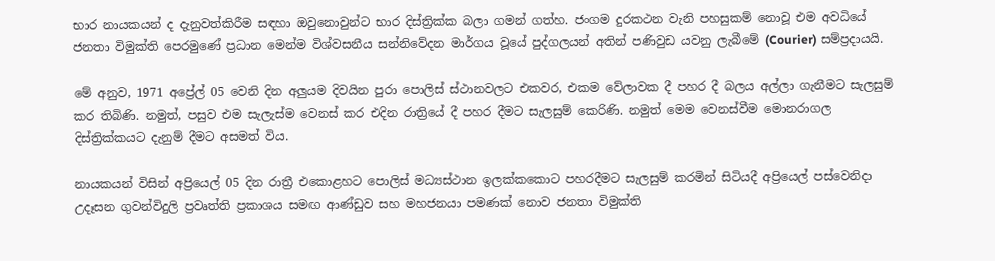භාර නායකයන් ද දැනුවත්කිරීම සඳහා ඔවුනොවුන්ට භාර දිස්ත්‍රික්ක බලා ගමන් ගත්හ. ජංගම දුරකථන වැනි පහසුකම් නොවූ එම අවධියේ ජනතා විමුක්ති පෙරමුණේ ප්‍රධාන මෙන්ම විශ්වසනීය සන්නිවේදන මාර්ගය වූයේ පුද්ගලයන් අතින් පණිවුඩ යවනු ලැබීමේ (Courier) සම්ප්‍රදායයි.

මේ අනුව, 1971 අප්‍රේල් 05 වෙනි දින අලුයම දිවයින පුරා පොලිස් ස්ථානවලට එකවර, එකම වේලාවක දී පහර දී බලය අල්ලා ගැනීමට සැලසුම් කර තිබිණි. නමුත්, පසුව එම සැලැස්ම වෙනස් කර එදින රාත්‍රියේ දී පහර දීමට සැලසුම් කෙරිණි. නමුත් මෙම වෙනස්වීම මොනරාගල දිස්ත්‍රික්කයට දැනුම් දීමට අසමත් විය.

නායකයන් විසින් අප්‍රියෙල් 05 දින රාත්‍රී එකොළහට පොලිස් මධ්‍යස්ථාන ඉලක්කකොට පහරදීමට සැලසුම් කරමින් සිටියදී අප්‍රියෙල් පස්වෙනිදා උදෑසන ගුවන්විදුලි ප්‍රවෘත්ති ප්‍රකාශය සමඟ ආණ්ඩුව සහ මහජනයා පමණක් නොව ජනතා විමුක්ති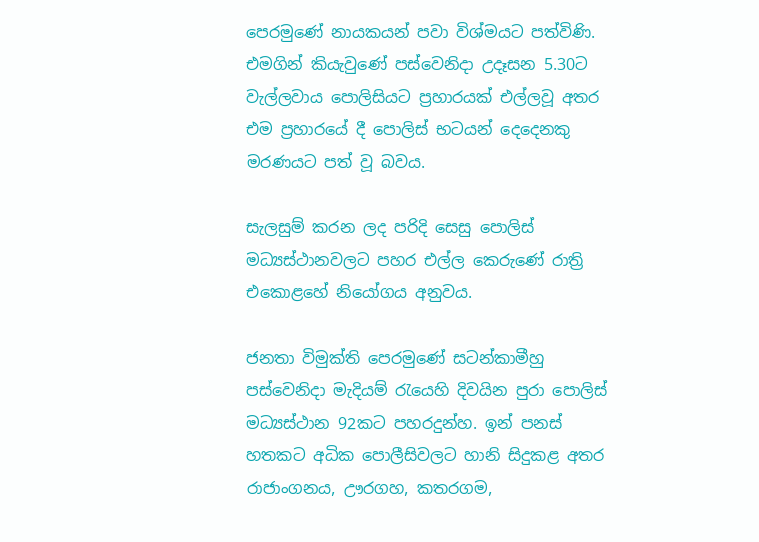පෙරමුණේ නායකයන් පවා විශ්මයට පත්විණි. එමගින් කියැවුණේ පස්වෙනිදා උදෑසන 5.30ට වැල්ලවාය පොලිසියට ප්‍රහාරයක් එල්ලවූ අතර එම ප්‍රහාරයේ දී පොලිස් භටයන් දෙදෙනකු මරණයට පත් වූ බවය.

සැලසුම් කරන ලද පරිදි සෙසු පොලිස් මධ්‍යස්ථානවලට පහර එල්ල කෙරුණේ රාත්‍රි එකොළහේ නියෝගය අනුවය.

ජනතා විමුක්ති පෙරමුණේ සටන්කාමීහු පස්වෙනිදා මැදියම් රැයෙහි දිවයින පුරා පොලිස් මධ්‍යස්ථාන 92කට පහරදුන්හ. ඉන් පනස් හතකට අධික පොලීසිවලට හානි සිදුකළ අතර රාජාංගනය, ඌරගහ, කතරගම,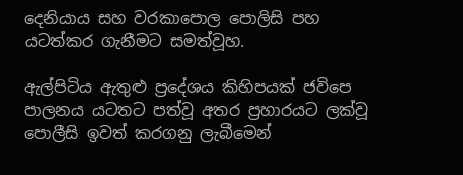දෙනියාය සහ වරකාපොල පොලිසි පහ යටත්කර ගැනීමට සමත්වූහ.

ඇල්පිටිය ඇතුළු ප්‍රදේශය කිහිපයක් ජවිපෙ පාලනය යටතට පත්වූ අතර ප්‍රහාරයට ලක්වූ පොලීසි ඉවත් කරගනු ලැබීමෙන්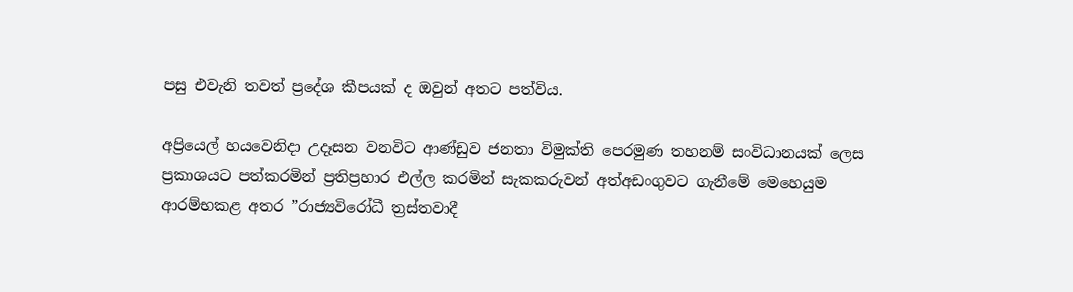පසු එවැනි තවත් ප්‍රදේශ කීපයක් ද ඔවුන් අතට පත්විය.

අප්‍රියෙල් හයවෙනිදා උදෑසන වනවිට ආණ්ඩුව ජනතා විමුක්ති පෙරමුණ තහනම් සංවිධානයක් ලෙස ප්‍රකාශයට පත්කරමින් ප්‍රතිප්‍රහාර එල්ල කරමින් සැකකරුවන් අත්අඩංගුවට ගැනීමේ මෙහෙයුම ආරම්භකළ අතර ”රාජ්‍යවිරෝධී ත්‍රස්තවාදී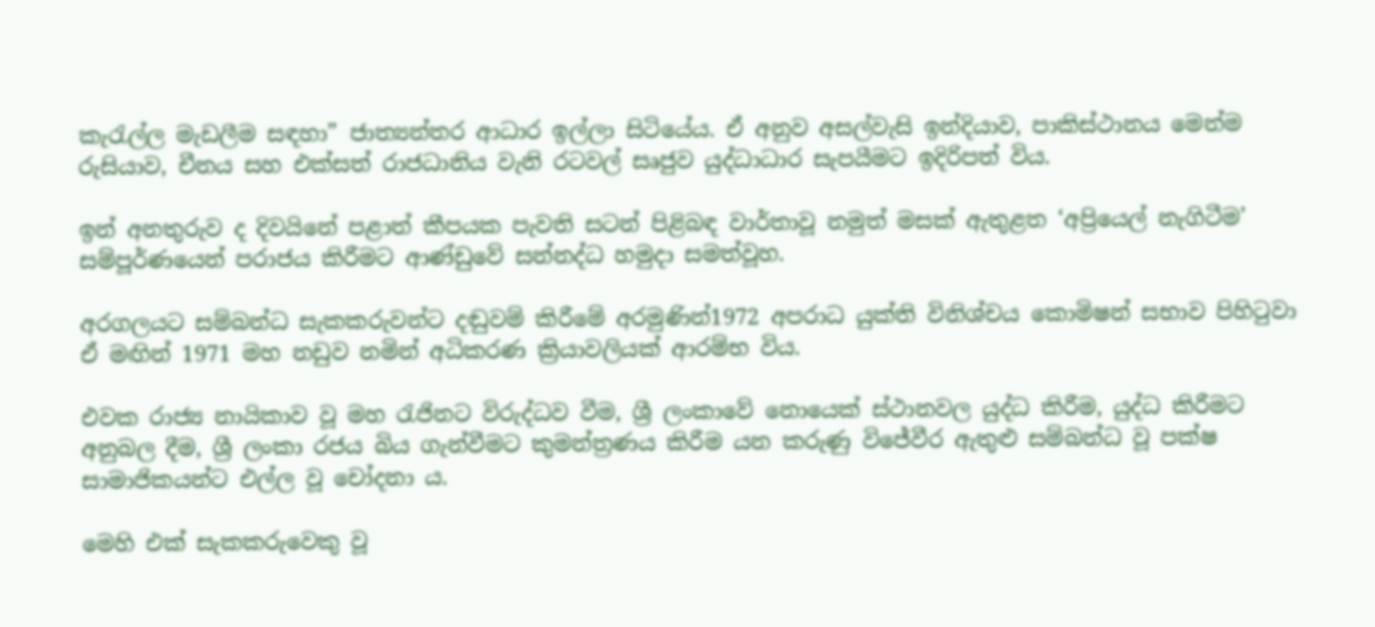කැරැල්ල මැඩලීම සඳහා” ජාත්‍යන්තර ආධාර ඉල්ලා සිටියේය. ඒ අනුව අසල්වැසි ඉන්දියාව, පාකිස්ථානය මෙන්ම රුසියාව, චීනය සහ එක්සත් රාජධානිය වැනි රටවල් සෘජුව යුද්ධාධාර සැපයීමට ඉදිරිපත් විය.

ඉන් අනතුරුව ද දිවයිනේ පළාත් කීපයක පැවති සටන් පිළිබඳ වාර්තාවූ නමුත් මසක් ඇතුළත ‘අප්‍රියෙල් නැගිටීම’ සම්පූර්ණයෙන් පරාජය කිරීමට ආණ්ඩුවේ සන්නද්ධ හමුදා සමත්වූහ.

අරගලයට සම්බන්ධ සැකකරුවන්ට දඬුවම් කිරීමේ අරමුණින්1972 අපරාධ යුක්‌ති විනිශ්චය කොමිෂන් සභාව පිහිටුවා ඒ මඟින් 1971 මහ නඩුව නමින් අධිකරණ ක්‍රියාවලියක් ආරම්භ විය.

එවක රාජ්‍ය නායිකාව වූ මහ රැජිනට විරුද්ධව වීම, ශ්‍රී ලංකාවේ නොයෙක් ස්ථානවල යුද්ධ කිරීම, යුද්ධ කිරීමට අනුබල දීම, ශ්‍රී ලංකා රජය බිය ගැන්වීමට කුමන්ත්‍රණය කිරීම යන කරුණු විජේවීර ඇතුළු සම්බන්ධ වූ පක්ෂ සාමාජිකයන්ට එල්ල වූ චෝදනා ය.

මෙහි එක් සැකකරුවෙකු වූ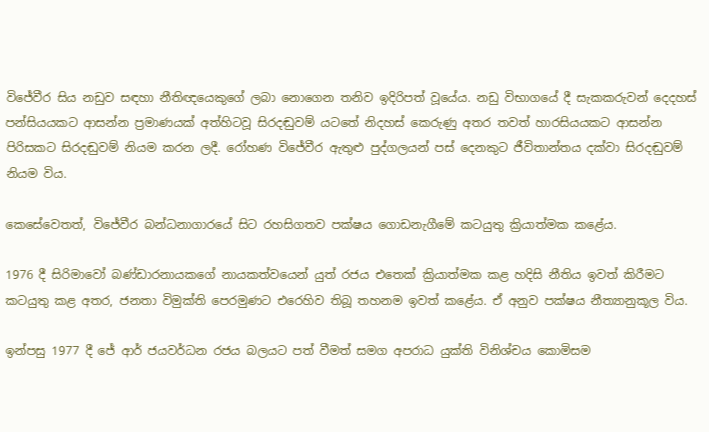විජේවීර සිය නඩුව සඳහා නීතිඥයෙකුගේ ලබා නොගෙන තනිව ඉදිරිපත් වූයේය. නඩු විභාගයේ දී සැකකරුවන් දෙදහස් පන්සියයකට ආසන්න ප්‍රමාණයක්‌ අත්හිටවූ සිරදඬුවම් යටතේ නිදහස්‌ කෙරුණු අතර තවත් හාරසියයකට ආසන්න පිරිසකට සිරදඬුවම් නියම කරන ලදී. රෝහණ විජේවීර ඇතුළු පුද්ගලයන් පස්‌ දෙනකුට ජීවිතාන්තය දක්‌වා සිරදඬුවම් නියම විය.

කෙසේවෙතත්, විජේවීර බන්ධනාගාරයේ සිට රහසිගතව පක්ෂය ගොඩනැගීමේ කටයුතු ක්‍රියාත්මක කළේය.

1976 දී සිරිමාවෝ බණ්ඩාරනායකගේ නායකත්වයෙන් යුත් රජය එතෙක් ක්‍රියාත්මක කළ හදිසි නීතිය ඉවත් කිරීමට කටයුතු කළ අතර, ජනතා විමුක්ති පෙරමුණට එරෙහිව තිබූ තහනම ඉවත් කළේය. ඒ අනුව පක්ෂය නීත්‍යානුකූල විය.

ඉන්පසු 1977 දී ජේ ආර් ජයවර්ධන රජය බලයට පත් වීමත් සමග අපරාධ යුක්‌ති විනිශ්චය කොමිසම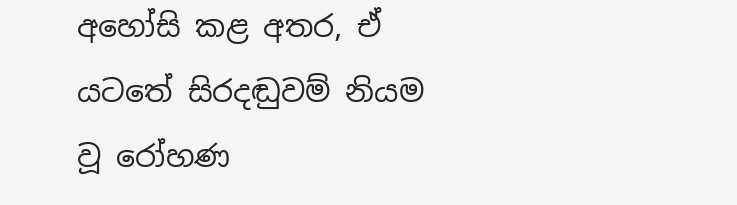අහෝසි කළ අතර, ඒ යටතේ සිරදඬුවම් නියම වූ රෝහණ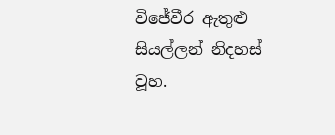විජේවීර ඇතුළු සියල්ලන් නිදහස්‌ වූහ.